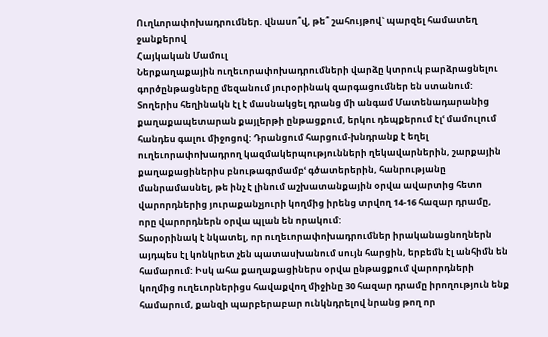Ուղևորափոխադրումներ. վնասո՞վ, թե՞ շահույթով` պարզել համատեղ ջանքերով
Հայկական Մամուլ
Ներքաղաքային ուղեւորափոխադրումների վարձը կտրուկ բարձրացնելու գործընթացները մեզանում յուրօրինակ զարգացումներ են ստանում: Տողերիս հեղինակն էլ է մասնակցել դրանց մի անգամ Մատենադարանից քաղաքապետարան քայլերթի ընթացքում, երկու դեպքերում էլՙ մամուլում հանդես գալու միջոցով: Դրանցում հարցում-խնդրանք է եղել ուղեւորափոխադրող կազմակերպությունների ղեկավարներին, շարքային քաղաքացիներիս բնութագրմամբՙ գծատերերին, հանրությանը մանրամասնել, թե ինչ է լինում աշխատանքային օրվա ավարտից հետո վարորդներից յուրաքանչյուրի կողմից իրենց տրվող 14-16 հազար դրամը, որը վարորդներն օրվա պլան են որակում:
Տարօրինակ է նկատել, որ ուղեւորափոխադրումներ իրականացնողներն այդպես էլ կոնկրետ չեն պատասխանում սույն հարցին, երբեմն էլ անհիմն են համարում: Իսկ ահա քաղաքացիներս օրվա ընթացքում վարորդների կողմից ուղեւորներիցս հավաքվող միջինը 30 հազար դրամը իրողություն ենք համարում, քանզի պարբերաբար ունկնդրելով նրանց թող որ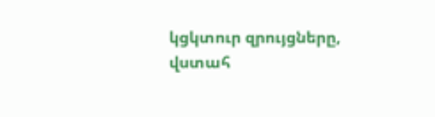կցկտուր զրույցները, վստահ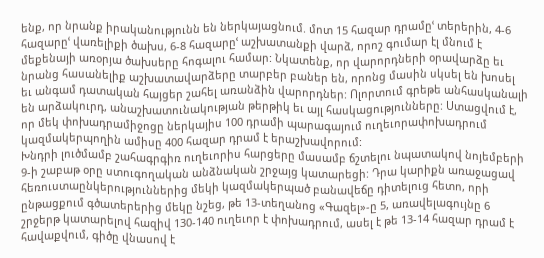ենք, որ նրանք իրականությունն են ներկայացնում. մոտ 15 հազար դրամըՙ տերերին, 4-6 հազարըՙ վառելիքի ծախս, 6-8 հազարըՙ աշխատանքի վարձ, որոշ գումար էլ մնում է մեքենայի առօրյա ծախսերը հոգալու համար: Նկատենք, որ վարորդների օրավարձը եւ նրանց հասանելիք աշխատավարձերը տարբեր բաներ են, որոնց մասին սկսել են խոսել եւ անգամ դատական հայցեր շահել առանձին վարորդներ: Ոլորտում գրեթե անհասկանալի են արձակուրդ, անաշխատունակության թերթիկ եւ այլ հասկացությունները: Ստացվում է, որ մեկ փոխադրամիջոցը ներկայիս 100 դրամի պարագայում ուղեւորափոխադրում կազմակերպողին ամիսը 400 հազար դրամ է երաշխավորում:
Խնդրի լուծմամբ շահագրգիռ ուղեւորիս հարցերը մասամբ ճշտելու նպատակով նոյեմբերի 9-ի շաբաթ օրը ստուգողական անձնական շրջայց կատարեցի: Դրա կարիքն առաջացավ հեռուստաընկերություններից մեկի կազմակերպած բանավեճը դիտելուց հետո, որի ընթացքում գծատերերից մեկը նշեց, թե 13-տեղանոց «Գազել»-ը 5, առավելագույնը 6 շրջերթ կատարելով հազիվ 130-140 ուղեւոր է փոխադրում, ասել է թե 13-14 հազար դրամ է հավաքվում, գիծը վնասով է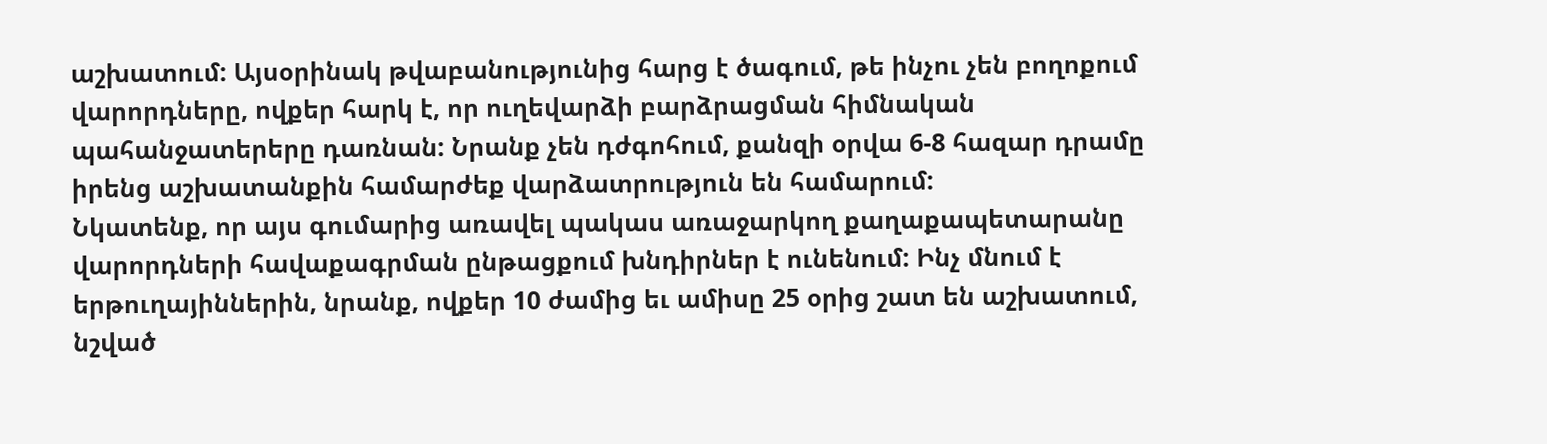աշխատում: Այսօրինակ թվաբանությունից հարց է ծագում, թե ինչու չեն բողոքում վարորդները, ովքեր հարկ է, որ ուղեվարձի բարձրացման հիմնական պահանջատերերը դառնան: Նրանք չեն դժգոհում, քանզի օրվա 6-8 հազար դրամը իրենց աշխատանքին համարժեք վարձատրություն են համարում:
Նկատենք, որ այս գումարից առավել պակաս առաջարկող քաղաքապետարանը վարորդների հավաքագրման ընթացքում խնդիրներ է ունենում: Ինչ մնում է երթուղայիններին, նրանք, ովքեր 10 ժամից եւ ամիսը 25 օրից շատ են աշխատում, նշված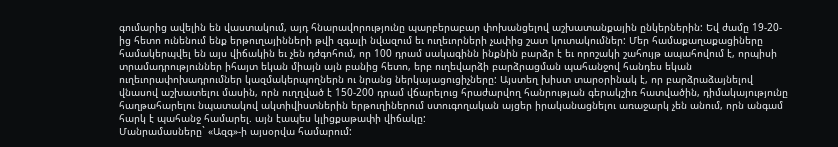գումարից ավելին են վաստակում, այդ հնարավորությունը պարբերաբար փոխանցելով աշխատանքային ընկերներին: Եվ ժամը 19-20-ից հետո ունենում ենք երթուղայինների թվի զգալի նվազում եւ ուղեւորների չափից շատ կուտակումներ: Մեր համաքաղաքացիները համակերպվել են այս վիճակին եւ չեն դժգոհում, որ 100 դրամ սակագինն ինքնին բարձր է եւ որոշակի շահույթ ապահովում է, որպիսի տրամադրություններ իհայտ եկան միայն այն բանից հետո, երբ ուղեվարձի բարձրացման պահանջով հանդես եկան ուղեւորափոխադրումներ կազմակերպողներն ու նրանց ներկայացուցիչները: Այստեղ խիստ տարօրինակ է, որ բարձրաձայնելով վնասով աշխատելու մասին, որն ուղղված է 150-200 դրամ վճարելուց հրաժարվող հանրության գերակշիռ հատվածին, դիմակայությունը հաղթահարելու նպատակով ակտիվիստներին երթուղիներում ստուգողական այցեր իրականացնելու առաջարկ չեն անում, որն անգամ հարկ է պահանջ համարել. այն էապես կլիցքաթափի վիճակը:
Մանրամասները` «Ազգ»-ի այսօրվա համարում: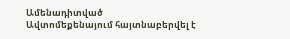Ամենադիտված
Ավտոմեքենայում հայտնաբերվել է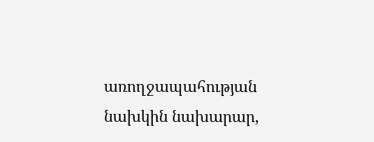առողջապահության նախկին նախարար,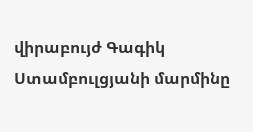վիրաբույժ Գագիկ Ստամբուլցյանի մարմինը